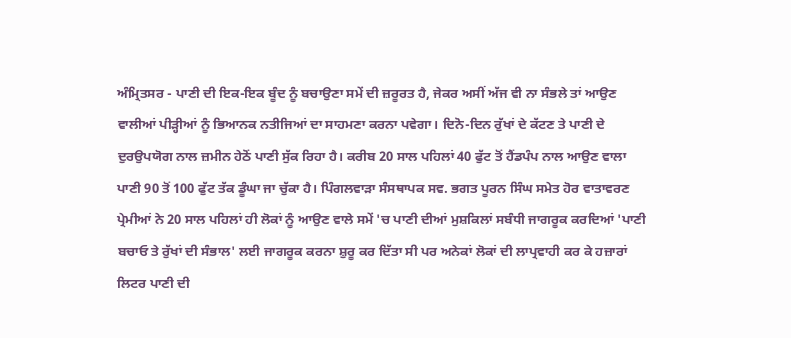ਅੰਮ੍ਰਿਤਸਰ - ਪਾਣੀ ਦੀ ਇਕ-ਇਕ ਬੂੰਦ ਨੂੰ ਬਚਾਉਣਾ ਸਮੇਂ ਦੀ ਜ਼ਰੂਰਤ ਹੈ, ਜੇਕਰ ਅਸੀਂ ਅੱਜ ਵੀ ਨਾ ਸੰਭਲੇ ਤਾਂ ਆਉਣ ਵਾਲੀਆਂ ਪੀੜ੍ਹੀਆਂ ਨੂੰ ਭਿਆਨਕ ਨਤੀਜਿਆਂ ਦਾ ਸਾਹਮਣਾ ਕਰਨਾ ਪਵੇਗਾ। ਦਿਨੋ-ਦਿਨ ਰੁੱਖਾਂ ਦੇ ਕੱਟਣ ਤੇ ਪਾਣੀ ਦੇ ਦੁਰਉਪਯੋਗ ਨਾਲ ਜ਼ਮੀਨ ਹੇਠੋਂ ਪਾਣੀ ਸੁੱਕ ਰਿਹਾ ਹੈ। ਕਰੀਬ 20 ਸਾਲ ਪਹਿਲਾਂ 40 ਫੁੱਟ ਤੋਂ ਹੈਂਡਪੰਪ ਨਾਲ ਆਉਣ ਵਾਲਾ ਪਾਣੀ 90 ਤੋਂ 100 ਫੁੱਟ ਤੱਕ ਡੂੰਘਾ ਜਾ ਚੁੱਕਾ ਹੈ। ਪਿੰਗਲਵਾੜਾ ਸੰਸਥਾਪਕ ਸਵ. ਭਗਤ ਪੂਰਨ ਸਿੰਘ ਸਮੇਤ ਹੋਰ ਵਾਤਾਵਰਣ ਪ੍ਰੇਮੀਆਂ ਨੇ 20 ਸਾਲ ਪਹਿਲਾਂ ਹੀ ਲੋਕਾਂ ਨੂੰ ਆਉਣ ਵਾਲੇ ਸਮੇਂ 'ਚ ਪਾਣੀ ਦੀਆਂ ਮੁਸ਼ਕਿਲਾਂ ਸਬੰਧੀ ਜਾਗਰੂਕ ਕਰਦਿਆਂ 'ਪਾਣੀ ਬਚਾਓ ਤੇ ਰੁੱਖਾਂ ਦੀ ਸੰਭਾਲ' ਲਈ ਜਾਗਰੂਕ ਕਰਨਾ ਸ਼ੁਰੂ ਕਰ ਦਿੱਤਾ ਸੀ ਪਰ ਅਨੇਕਾਂ ਲੋਕਾਂ ਦੀ ਲਾਪ੍ਰਵਾਹੀ ਕਰ ਕੇ ਹਜ਼ਾਰਾਂ ਲਿਟਰ ਪਾਣੀ ਦੀ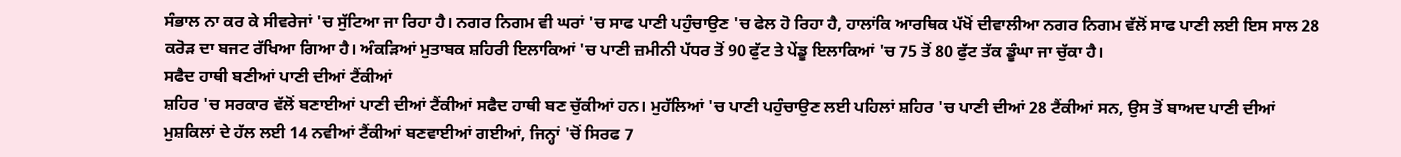ਸੰਭਾਲ ਨਾ ਕਰ ਕੇ ਸੀਵਰੇਜਾਂ 'ਚ ਸੁੱਟਿਆ ਜਾ ਰਿਹਾ ਹੈ। ਨਗਰ ਨਿਗਮ ਵੀ ਘਰਾਂ 'ਚ ਸਾਫ ਪਾਣੀ ਪਹੁੰਚਾਉਣ 'ਚ ਫੇਲ ਹੋ ਰਿਹਾ ਹੈ, ਹਾਲਾਂਕਿ ਆਰਥਿਕ ਪੱਖੋਂ ਦੀਵਾਲੀਆ ਨਗਰ ਨਿਗਮ ਵੱਲੋਂ ਸਾਫ ਪਾਣੀ ਲਈ ਇਸ ਸਾਲ 28 ਕਰੋੜ ਦਾ ਬਜਟ ਰੱਖਿਆ ਗਿਆ ਹੈ। ਅੰਕੜਿਆਂ ਮੁਤਾਬਕ ਸ਼ਹਿਰੀ ਇਲਾਕਿਆਂ 'ਚ ਪਾਣੀ ਜ਼ਮੀਨੀ ਪੱਧਰ ਤੋਂ 90 ਫੁੱਟ ਤੇ ਪੇਂਡੂ ਇਲਾਕਿਆਂ 'ਚ 75 ਤੋਂ 80 ਫੁੱਟ ਤੱਕ ਡੂੰਘਾ ਜਾ ਚੁੱਕਾ ਹੈ।
ਸਫੈਦ ਹਾਥੀ ਬਣੀਆਂ ਪਾਣੀ ਦੀਆਂ ਟੈਂਕੀਆਂ
ਸ਼ਹਿਰ 'ਚ ਸਰਕਾਰ ਵੱਲੋਂ ਬਣਾਈਆਂ ਪਾਣੀ ਦੀਆਂ ਟੈਂਕੀਆਂ ਸਫੈਦ ਹਾਥੀ ਬਣ ਚੁੱਕੀਆਂ ਹਨ। ਮੁਹੱਲਿਆਂ 'ਚ ਪਾਣੀ ਪਹੁੰਚਾਉਣ ਲਈ ਪਹਿਲਾਂ ਸ਼ਹਿਰ 'ਚ ਪਾਣੀ ਦੀਆਂ 28 ਟੈਂਕੀਆਂ ਸਨ, ਉਸ ਤੋਂ ਬਾਅਦ ਪਾਣੀ ਦੀਆਂ ਮੁਸ਼ਕਿਲਾਂ ਦੇ ਹੱਲ ਲਈ 14 ਨਵੀਆਂ ਟੈਂਕੀਆਂ ਬਣਵਾਈਆਂ ਗਈਆਂ, ਜਿਨ੍ਹਾਂ 'ਚੋਂ ਸਿਰਫ 7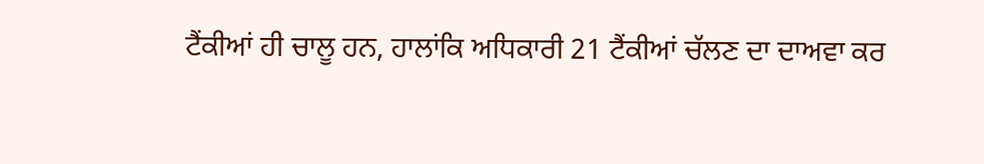ਟੈਂਕੀਆਂ ਹੀ ਚਾਲੂ ਹਨ, ਹਾਲਾਂਕਿ ਅਧਿਕਾਰੀ 21 ਟੈਂਕੀਆਂ ਚੱਲਣ ਦਾ ਦਾਅਵਾ ਕਰ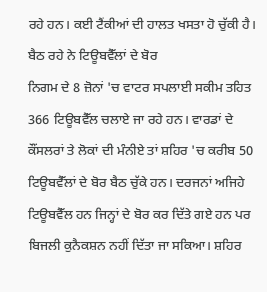ਰਹੇ ਹਨ। ਕਈ ਟੈਂਕੀਆਂ ਦੀ ਹਾਲਤ ਖਸਤਾ ਹੋ ਚੁੱਕੀ ਹੈ।
ਬੈਠ ਰਹੇ ਨੇ ਟਿਊਬਵੈੱਲਾਂ ਦੇ ਬੋਰ
ਨਿਗਮ ਦੇ 8 ਜ਼ੋਨਾਂ 'ਚ ਵਾਟਰ ਸਪਲਾਈ ਸਕੀਮ ਤਹਿਤ 366 ਟਿਊਬਵੈੱਲ ਚਲਾਏ ਜਾ ਰਹੇ ਹਨ। ਵਾਰਡਾਂ ਦੇ ਕੌਂਸਲਰਾਂ ਤੇ ਲੋਕਾਂ ਦੀ ਮੰਨੀਏ ਤਾਂ ਸ਼ਹਿਰ 'ਚ ਕਰੀਬ 50 ਟਿਊਬਵੈੱਲਾਂ ਦੇ ਬੋਰ ਬੈਠ ਚੁੱਕੇ ਹਨ। ਦਰਜਨਾਂ ਅਜਿਹੇ ਟਿਊਬਵੈੱਲ ਹਨ ਜਿਨ੍ਹਾਂ ਦੇ ਬੋਰ ਕਰ ਦਿੱਤੇ ਗਏ ਹਨ ਪਰ ਬਿਜਲੀ ਕੁਨੈਕਸ਼ਨ ਨਹੀਂ ਦਿੱਤਾ ਜਾ ਸਕਿਆ। ਸ਼ਹਿਰ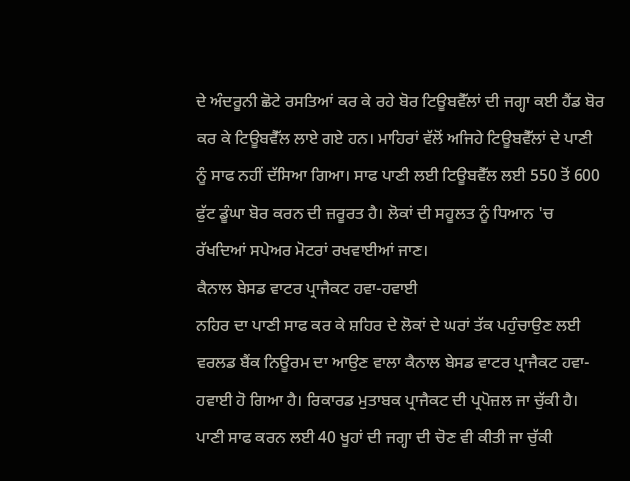ਦੇ ਅੰਦਰੂਨੀ ਛੋਟੇ ਰਸਤਿਆਂ ਕਰ ਕੇ ਰਹੇ ਬੋਰ ਟਿਊਬਵੈੱਲਾਂ ਦੀ ਜਗ੍ਹਾ ਕਈ ਹੈਂਡ ਬੋਰ ਕਰ ਕੇ ਟਿਊਬਵੈੱਲ ਲਾਏ ਗਏ ਹਨ। ਮਾਹਿਰਾਂ ਵੱਲੋਂ ਅਜਿਹੇ ਟਿਊਬਵੈੱਲਾਂ ਦੇ ਪਾਣੀ ਨੂੰ ਸਾਫ ਨਹੀਂ ਦੱਸਿਆ ਗਿਆ। ਸਾਫ ਪਾਣੀ ਲਈ ਟਿਊਬਵੈੱਲ ਲਈ 550 ਤੋਂ 600 ਫੁੱਟ ਡੂੰਘਾ ਬੋਰ ਕਰਨ ਦੀ ਜ਼ਰੂਰਤ ਹੈ। ਲੋਕਾਂ ਦੀ ਸਹੂਲਤ ਨੂੰ ਧਿਆਨ 'ਚ ਰੱਖਦਿਆਂ ਸਪੇਅਰ ਮੋਟਰਾਂ ਰਖਵਾਈਆਂ ਜਾਣ।
ਕੈਨਾਲ ਬੇਸਡ ਵਾਟਰ ਪ੍ਰਾਜੈਕਟ ਹਵਾ-ਹਵਾਈ
ਨਹਿਰ ਦਾ ਪਾਣੀ ਸਾਫ ਕਰ ਕੇ ਸ਼ਹਿਰ ਦੇ ਲੋਕਾਂ ਦੇ ਘਰਾਂ ਤੱਕ ਪਹੁੰਚਾਉਣ ਲਈ ਵਰਲਡ ਬੈਂਕ ਨਿਊਰਮ ਦਾ ਆਉਣ ਵਾਲਾ ਕੈਨਾਲ ਬੇਸਡ ਵਾਟਰ ਪ੍ਰਾਜੈਕਟ ਹਵਾ-ਹਵਾਈ ਹੋ ਗਿਆ ਹੈ। ਰਿਕਾਰਡ ਮੁਤਾਬਕ ਪ੍ਰਾਜੈਕਟ ਦੀ ਪ੍ਰਪੋਜ਼ਲ ਜਾ ਚੁੱਕੀ ਹੈ। ਪਾਣੀ ਸਾਫ ਕਰਨ ਲਈ 40 ਖੂਹਾਂ ਦੀ ਜਗ੍ਹਾ ਦੀ ਚੋਣ ਵੀ ਕੀਤੀ ਜਾ ਚੁੱਕੀ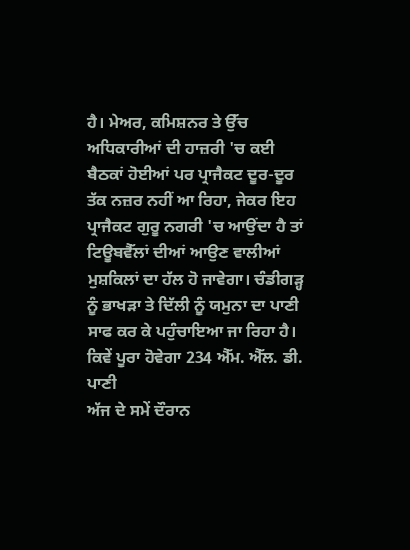ਹੈ। ਮੇਅਰ, ਕਮਿਸ਼ਨਰ ਤੇ ਉੱਚ ਅਧਿਕਾਰੀਆਂ ਦੀ ਹਾਜ਼ਰੀ 'ਚ ਕਈ ਬੈਠਕਾਂ ਹੋਈਆਂ ਪਰ ਪ੍ਰਾਜੈਕਟ ਦੂਰ-ਦੂਰ ਤੱਕ ਨਜ਼ਰ ਨਹੀਂ ਆ ਰਿਹਾ, ਜੇਕਰ ਇਹ ਪ੍ਰਾਜੈਕਟ ਗੁਰੂ ਨਗਰੀ 'ਚ ਆਉਂਦਾ ਹੈ ਤਾਂ ਟਿਊਬਵੈੱਲਾਂ ਦੀਆਂ ਆਉਣ ਵਾਲੀਆਂ ਮੁਸ਼ਕਿਲਾਂ ਦਾ ਹੱਲ ਹੋ ਜਾਵੇਗਾ। ਚੰਡੀਗੜ੍ਹ ਨੂੰ ਭਾਖੜਾ ਤੇ ਦਿੱਲੀ ਨੂੰ ਯਮੁਨਾ ਦਾ ਪਾਣੀ ਸਾਫ ਕਰ ਕੇ ਪਹੁੰਚਾਇਆ ਜਾ ਰਿਹਾ ਹੈ।
ਕਿਵੇਂ ਪੂਰਾ ਹੋਵੇਗਾ 234 ਐੱਮ. ਐੱਲ. ਡੀ. ਪਾਣੀ
ਅੱਜ ਦੇ ਸਮੇਂ ਦੌਰਾਨ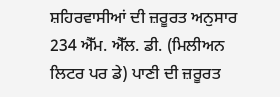ਸ਼ਹਿਰਵਾਸੀਆਂ ਦੀ ਜ਼ਰੂਰਤ ਅਨੁਸਾਰ 234 ਐੱਮ. ਐੱਲ. ਡੀ. (ਮਿਲੀਅਨ ਲਿਟਰ ਪਰ ਡੇ) ਪਾਣੀ ਦੀ ਜ਼ਰੂਰਤ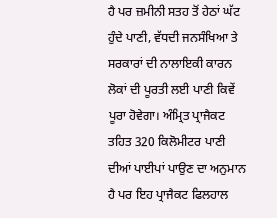ਹੈ ਪਰ ਜ਼ਮੀਨੀ ਸਤਹ ਤੋਂ ਹੇਠਾਂ ਘੱਟ ਹੁੰਦੇ ਪਾਣੀ, ਵੱਧਦੀ ਜਨਸੰਖਿਆ ਤੇ ਸਰਕਾਰਾਂ ਦੀ ਨਾਲਾਇਕੀ ਕਾਰਨ ਲੋਕਾਂ ਦੀ ਪੂਰਤੀ ਲਈ ਪਾਣੀ ਕਿਵੇਂ ਪੂਰਾ ਹੋਵੇਗਾ। ਅੰਮ੍ਰਿਤ ਪ੍ਰਾਜੈਕਟ ਤਹਿਤ 320 ਕਿਲੋਮੀਟਰ ਪਾਣੀ ਦੀਆਂ ਪਾਈਪਾਂ ਪਾਉਣ ਦਾ ਅਨੁਮਾਨ ਹੈ ਪਰ ਇਹ ਪ੍ਰਾਜੈਕਟ ਫਿਲਹਾਲ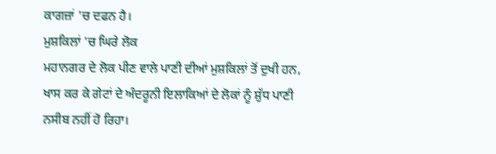ਕਾਗਜ਼ਾਂ 'ਚ ਦਫਨ ਹੈ।
ਮੁਸ਼ਕਿਲਾਂ 'ਚ ਘਿਰੇ ਲੋਕ
ਮਹਾਨਗਰ ਦੇ ਲੋਕ ਪੀਣ ਵਾਲੇ ਪਾਣੀ ਦੀਆਂ ਮੁਸ਼ਕਿਲਾਂ ਤੋਂ ਦੁਖੀ ਹਨ, ਖਾਸ ਕਰ ਕੇ ਗੇਟਾਂ ਦੇ ਅੰਦਰੂਨੀ ਇਲਾਕਿਆਂ ਦੇ ਲੋਕਾਂ ਨੂੰ ਸ਼ੁੱਧ ਪਾਣੀ ਨਸੀਬ ਨਹੀਂ ਹੋ ਰਿਹਾ।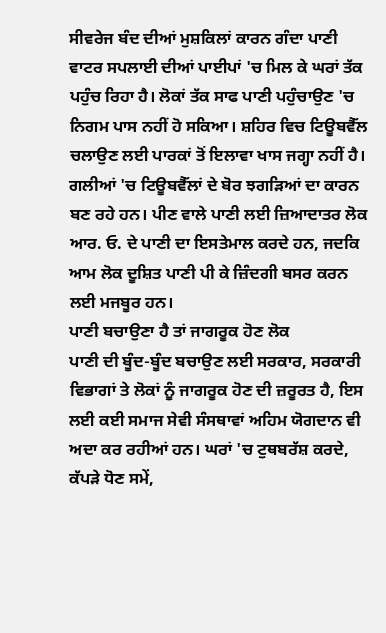ਸੀਵਰੇਜ ਬੰਦ ਦੀਆਂ ਮੁਸ਼ਕਿਲਾਂ ਕਾਰਨ ਗੰਦਾ ਪਾਣੀ ਵਾਟਰ ਸਪਲਾਈ ਦੀਆਂ ਪਾਈਪਾਂ 'ਚ ਮਿਲ ਕੇ ਘਰਾਂ ਤੱਕ ਪਹੁੰਚ ਰਿਹਾ ਹੈ। ਲੋਕਾਂ ਤੱਕ ਸਾਫ ਪਾਣੀ ਪਹੁੰਚਾਉਣ 'ਚ ਨਿਗਮ ਪਾਸ ਨਹੀਂ ਹੋ ਸਕਿਆ। ਸ਼ਹਿਰ ਵਿਚ ਟਿਊਬਵੈੱਲ ਚਲਾਉਣ ਲਈ ਪਾਰਕਾਂ ਤੋਂ ਇਲਾਵਾ ਖਾਸ ਜਗ੍ਹਾ ਨਹੀਂ ਹੈ।
ਗਲੀਆਂ 'ਚ ਟਿਊਬਵੈੱਲਾਂ ਦੇ ਬੋਰ ਝਗੜਿਆਂ ਦਾ ਕਾਰਨ ਬਣ ਰਹੇ ਹਨ। ਪੀਣ ਵਾਲੇ ਪਾਣੀ ਲਈ ਜ਼ਿਆਦਾਤਰ ਲੋਕ ਆਰ. ਓ. ਦੇ ਪਾਣੀ ਦਾ ਇਸਤੇਮਾਲ ਕਰਦੇ ਹਨ, ਜਦਕਿ ਆਮ ਲੋਕ ਦੂਸ਼ਿਤ ਪਾਣੀ ਪੀ ਕੇ ਜ਼ਿੰਦਗੀ ਬਸਰ ਕਰਨ ਲਈ ਮਜਬੂਰ ਹਨ।
ਪਾਣੀ ਬਚਾਉਣਾ ਹੈ ਤਾਂ ਜਾਗਰੂਕ ਹੋਣ ਲੋਕ
ਪਾਣੀ ਦੀ ਬੂੰਦ-ਬੂੰਦ ਬਚਾਉਣ ਲਈ ਸਰਕਾਰ, ਸਰਕਾਰੀ ਵਿਭਾਗਾਂ ਤੇ ਲੋਕਾਂ ਨੂੰ ਜਾਗਰੂਕ ਹੋਣ ਦੀ ਜ਼ਰੂਰਤ ਹੈ, ਇਸ ਲਈ ਕਈ ਸਮਾਜ ਸੇਵੀ ਸੰਸਥਾਵਾਂ ਅਹਿਮ ਯੋਗਦਾਨ ਵੀ ਅਦਾ ਕਰ ਰਹੀਆਂ ਹਨ। ਘਰਾਂ 'ਚ ਟੁਥਬਰੱਸ਼ ਕਰਦੇ, ਕੱਪੜੇ ਧੋਣ ਸਮੇਂ,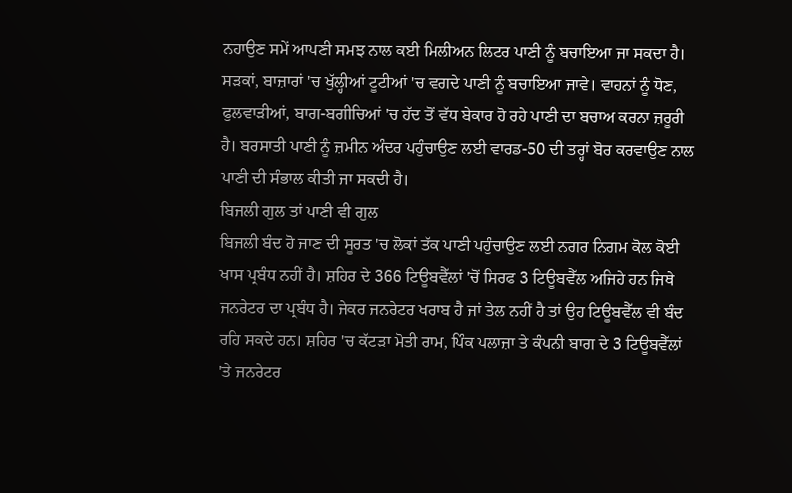ਨਹਾਉਣ ਸਮੇਂ ਆਪਣੀ ਸਮਝ ਨਾਲ ਕਈ ਮਿਲੀਅਨ ਲਿਟਰ ਪਾਣੀ ਨੂੰ ਬਚਾਇਆ ਜਾ ਸਕਦਾ ਹੈ। ਸੜਕਾਂ, ਬਾਜ਼ਾਰਾਂ 'ਚ ਖੁੱਲ੍ਹੀਆਂ ਟੂਟੀਆਂ 'ਚ ਵਗਦੇ ਪਾਣੀ ਨੂੰ ਬਚਾਇਆ ਜਾਵੇ। ਵਾਹਨਾਂ ਨੂੰ ਧੋਣ, ਫੁਲਵਾੜੀਆਂ, ਬਾਗ-ਬਗੀਚਿਆਂ 'ਚ ਹੱਦ ਤੋਂ ਵੱਧ ਬੇਕਾਰ ਹੋ ਰਹੇ ਪਾਣੀ ਦਾ ਬਚਾਅ ਕਰਨਾ ਜ਼ਰੂਰੀ ਹੈ। ਬਰਸਾਤੀ ਪਾਣੀ ਨੂੰ ਜ਼ਮੀਨ ਅੰਦਰ ਪਹੁੰਚਾਉਣ ਲਈ ਵਾਰਡ-50 ਦੀ ਤਰ੍ਹਾਂ ਬੋਰ ਕਰਵਾਉਣ ਨਾਲ ਪਾਣੀ ਦੀ ਸੰਭਾਲ ਕੀਤੀ ਜਾ ਸਕਦੀ ਹੈ।
ਬਿਜਲੀ ਗੁਲ ਤਾਂ ਪਾਣੀ ਵੀ ਗੁਲ
ਬਿਜਲੀ ਬੰਦ ਹੋ ਜਾਣ ਦੀ ਸੂਰਤ 'ਚ ਲੋਕਾਂ ਤੱਕ ਪਾਣੀ ਪਹੁੰਚਾਉਣ ਲਈ ਨਗਰ ਨਿਗਮ ਕੋਲ ਕੋਈ ਖਾਸ ਪ੍ਰਬੰਧ ਨਹੀਂ ਹੈ। ਸ਼ਹਿਰ ਦੇ 366 ਟਿਊਬਵੈੱਲਾਂ 'ਚੋਂ ਸਿਰਫ 3 ਟਿਊਬਵੈੱਲ ਅਜਿਹੇ ਹਨ ਜਿਥੇ ਜਨਰੇਟਰ ਦਾ ਪ੍ਰਬੰਧ ਹੈ। ਜੇਕਰ ਜਨਰੇਟਰ ਖਰਾਬ ਹੈ ਜਾਂ ਤੇਲ ਨਹੀਂ ਹੈ ਤਾਂ ਉਹ ਟਿਊਬਵੈੱਲ ਵੀ ਬੰਦ ਰਹਿ ਸਕਦੇ ਹਨ। ਸ਼ਹਿਰ 'ਚ ਕੱਟੜਾ ਮੋਤੀ ਰਾਮ, ਪਿੰਕ ਪਲਾਜ਼ਾ ਤੇ ਕੰਪਨੀ ਬਾਗ ਦੇ 3 ਟਿਊਬਵੈੱਲਾਂ 'ਤੇ ਜਨਰੇਟਰ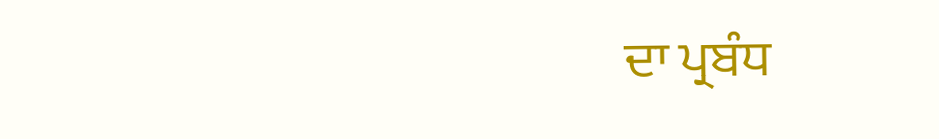ਦਾ ਪ੍ਰਬੰਧ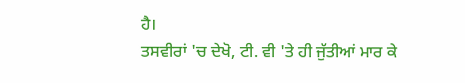ਹੈ।
ਤਸਵੀਰਾਂ 'ਚ ਦੇਖੋ, ਟੀ. ਵੀ 'ਤੇ ਹੀ ਜੁੱਤੀਆਂ ਮਾਰ ਕੇ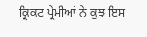ਕ੍ਰਿਕਟ ਪ੍ਰੇਮੀਆਂ ਨੇ ਕੁਝ ਇਸ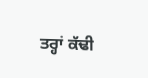ਤਰ੍ਹਾਂ ਕੱਢੀ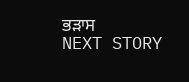ਭੜਾਸ
NEXT STORY